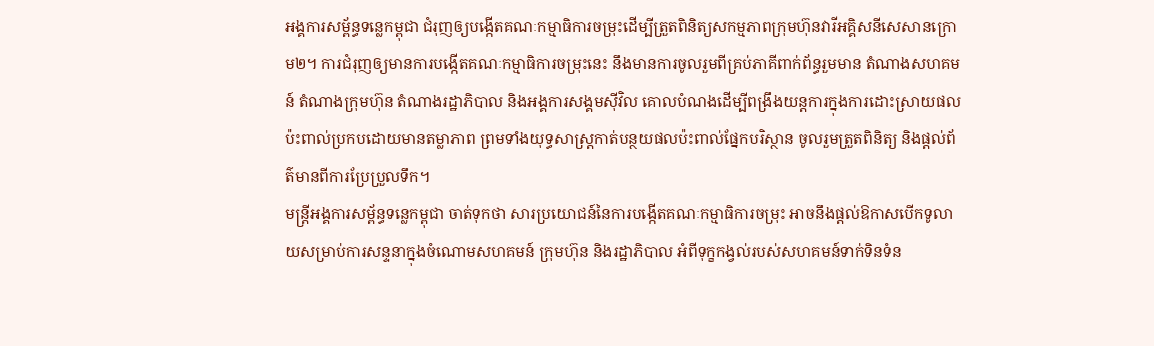អង្គការសម្ព័ន្ធទន្លេកម្ពុជា ជំរុញឲ្យបង្កើតគណៈកម្មាធិការចម្រុះដើម្បីត្រួតពិនិត្យសកម្មភាពក្រុមហ៊ុនវារីអគ្គិសនីសេសានក្រោម២។ ការជំរុញឲ្យមានការបង្កើតគណៈកម្មាធិការចម្រុះនេះ នឹងមានការចូលរួមពីគ្រប់ភាគីពាក់ព័ន្ធរួមមាន តំណាងសហគមន៍ តំណាងក្រុមហ៊ុន តំណាងរដ្ឋាភិបាល និងអង្គការសង្គមស៊ីវិល គោលបំណងដើម្បីពង្រឹងយន្តការក្នុងការដោះស្រាយផលប៉ះពាល់ប្រកបដោយមានតម្លាភាព ព្រមទាំងយុទ្ធសាស្ត្រកាត់បន្ថយផលប៉ះពាល់ផ្នែកបរិស្ថាន ចូលរួមត្រួតពិនិត្យ និងផ្តល់ព័ត៌មានពីការប្រែប្រួលទឹក។
មន្ត្រីអង្គការសម្ព័ន្ធទន្លេកម្ពុជា ចាត់ទុកថា សារប្រយោជន៍នៃការបង្កើតគណៈកម្មាធិការចម្រុះ អាចនឹងផ្តល់ឱកាសបើកទូលាយសម្រាប់ការសន្ទនាក្នុងចំណោមសហគមន៍ ក្រុមហ៊ុន និងរដ្ឋាភិបាល អំពីទុក្ខកង្វល់របស់សហគមន៍ទាក់ទិនទំន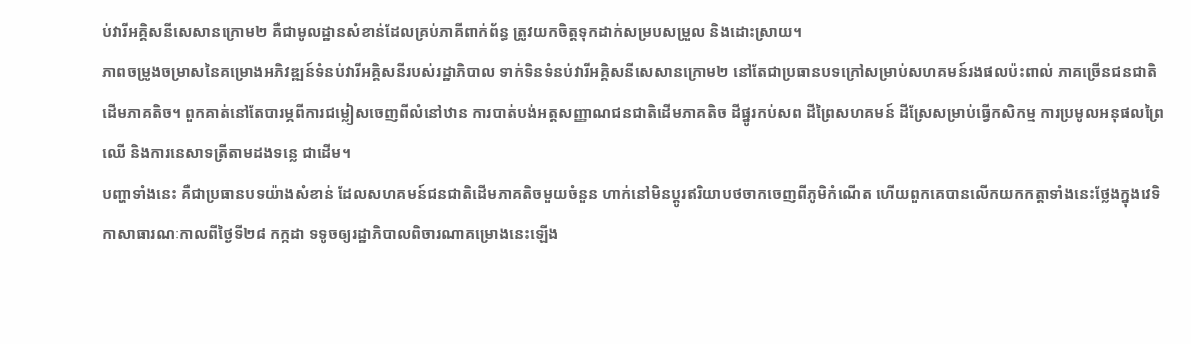ប់វារីអគ្គិសនីសេសានក្រោម២ គឺជាមូលដ្ឋានសំខាន់ដែលគ្រប់ភាគីពាក់ព័ន្ធ ត្រូវយកចិត្តទុកដាក់សម្របសម្រួល និងដោះស្រាយ។
ភាពចម្រូងចម្រាសនៃគម្រោងអភិវឌ្ឍន៍ទំនប់វារីអគ្គិសនីរបស់រដ្ឋាភិបាល ទាក់ទិនទំនប់វារីអគ្គិសនីសេសានក្រោម២ នៅតែជាប្រធានបទក្រៅសម្រាប់សហគមន៍រងផលប៉ះពាល់ ភាគច្រើនជនជាតិដើមភាគតិច។ ពួកគាត់នៅតែបារម្ភពីការជម្លៀសចេញពីលំនៅឋាន ការបាត់បង់អត្តសញ្ញាណជនជាតិដើមភាគតិច ដីផ្នូរកប់សព ដីព្រៃសហគមន៍ ដីស្រែសម្រាប់ធ្វើកសិកម្ម ការប្រមូលអនុផលព្រៃឈើ និងការនេសាទត្រីតាមដងទន្លេ ជាដើម។
បញ្ហាទាំងនេះ គឺជាប្រធានបទយ៉ាងសំខាន់ ដែលសហគមន៍ជនជាតិដើមភាគតិចមួយចំនួន ហាក់នៅមិនប្ដូរឥរិយាបថចាកចេញពីភូមិកំណើត ហើយពួកគេបានលើកយកកត្តាទាំងនេះថ្លែងក្នុងវេទិកាសាធារណៈកាលពីថ្ងៃទី២៨ កក្កដា ទទូចឲ្យរដ្ឋាភិបាលពិចារណាគម្រោងនេះឡើង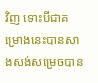វិញ ទោះបីជាគម្រោងនេះបានសាងសង់សម្រេចបាន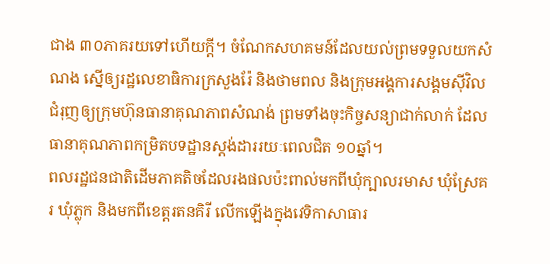ជាង ៣០ភាគរយទៅហើយក្តី។ ចំណែកសហគមន៍ដែលយល់ព្រមទទួលយកសំណង ស្នើឲ្យរដ្ឋលេខាធិការក្រសួងរ៉ែ និងថាមពល និងក្រុមអង្គការសង្គមស៊ីវិល ជំរុញឲ្យក្រុមហ៊ុនធានាគុណភាពសំណង់ ព្រមទាំងចុះកិច្ចសន្យាជាក់លាក់ ដែលធានាគុណភាពកម្រិតបទដ្ឋានស្តង់ដាររយៈពេលជិត ១០ឆ្នាំ។
ពលរដ្ឋជនជាតិដើមភាគតិចដែលរងផលប៉ះពាល់មកពីឃុំក្បាលរមាស ឃុំស្រែគរ ឃុំភ្លុក និងមកពីខេត្តរតនគិរី លើកឡើងក្នុងវេទិកាសាធារ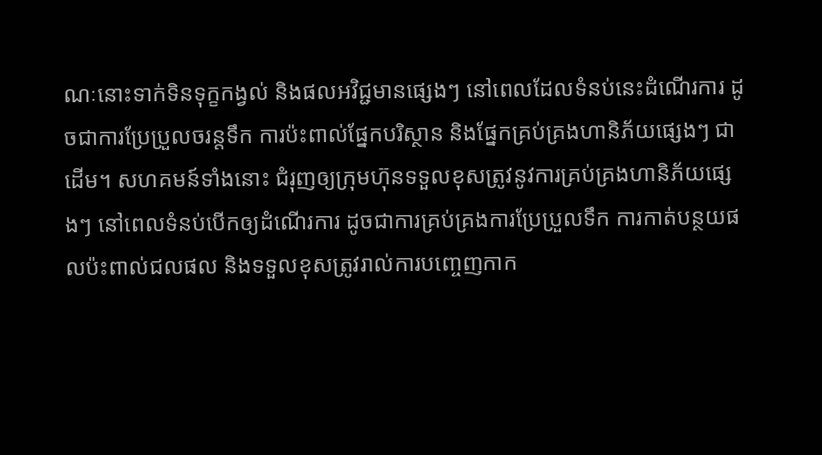ណៈនោះទាក់ទិនទុក្ខកង្វល់ និងផលអវិជ្ជមានផ្សេងៗ នៅពេលដែលទំនប់នេះដំណើរការ ដូចជាការប្រែប្រួលចរន្តទឹក ការប៉ះពាល់ផ្នែកបរិស្ថាន និងផ្នែកគ្រប់គ្រងហានិភ័យផ្សេងៗ ជាដើម។ សហគមន៍ទាំងនោះ ជំរុញឲ្យក្រុមហ៊ុនទទួលខុសត្រូវនូវការគ្រប់គ្រងហានិភ័យផ្សេងៗ នៅពេលទំនប់បើកឲ្យដំណើរការ ដូចជាការគ្រប់គ្រងការប្រែប្រួលទឹក ការកាត់បន្ថយផលប៉ះពាល់ជលផល និងទទួលខុសត្រូវរាល់ការបញ្ចេញកាក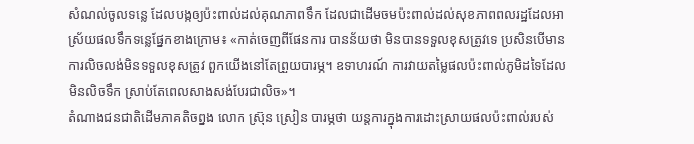សំណល់ចូលទន្លេ ដែលបង្កឲ្យប៉ះពាល់ដល់គុណភាពទឹក ដែលជាដើមចមប៉ះពាល់ដល់សុខភាពពលរដ្ឋដែលអាស្រ័យផលទឹកទន្លេផ្នែកខាងក្រោម៖ «កាត់ចេញពីផែនការ បានន័យថា មិនបានទទួលខុសត្រូវទេ ប្រសិនបើមានការលិចលង់មិនទទួលខុសត្រូវ ពួកយើងនៅតែព្រួយបារម្ភ។ ឧទាហរណ៍ ការវាយតម្លៃផលប៉ះពាល់ភូមិដទៃដែលមិនលិចទឹក ស្រាប់តែពេលសាងសង់បែរជាលិច»។
តំណាងជនជាតិដើមភាគតិចព្នង លោក ស្រ៊ុន ស្រៀន បារម្ភថា យន្តការក្នុងការដោះស្រាយផលប៉ះពាល់របស់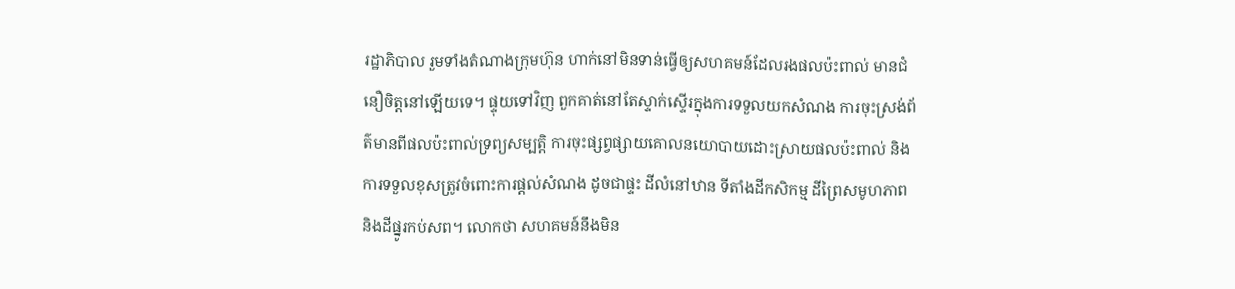រដ្ឋាភិបាល រួមទាំងតំណាងក្រុមហ៊ុន ហាក់នៅមិនទាន់ធ្វើឲ្យសហគមន៍ដែលរងផលប៉ះពាល់ មានជំនឿចិត្តនៅឡើយទេ។ ផ្ទុយទៅវិញ ពួកគាត់នៅតែស្ទាក់ស្ទើរក្នុងការទទួលយកសំណង ការចុះស្រង់ព័ត៌មានពីផលប៉ះពាល់ទ្រព្យសម្បត្តិ ការចុះផ្សព្វផ្សាយគោលនយោបាយដោះស្រាយផលប៉ះពាល់ និងការទទួលខុសត្រូវចំពោះការផ្តល់សំណង ដូចជាផ្ទះ ដីលំនៅឋាន ទីតាំងដីកសិកម្ម ដីព្រៃសមូហភាព និងដីផ្នូរកប់សព។ លោកថា សហគមន៍នឹងមិន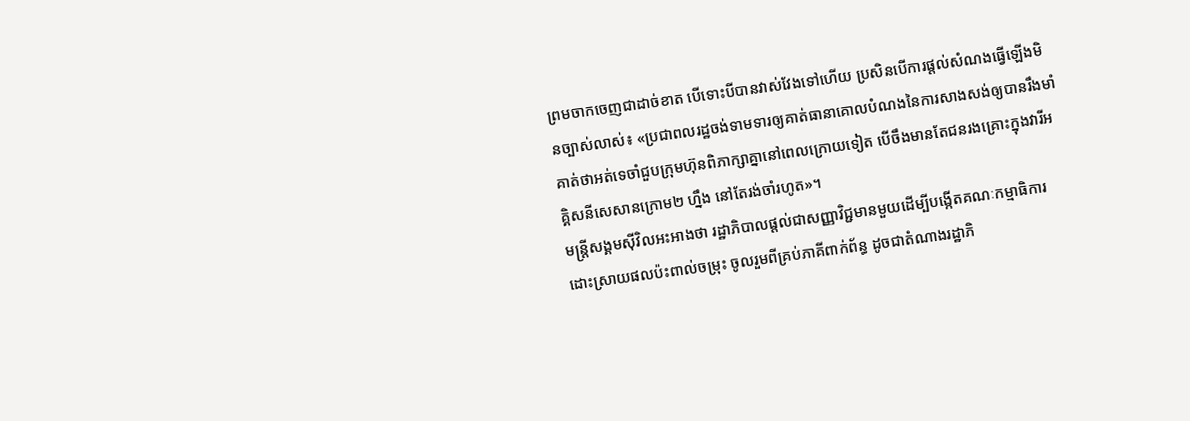ព្រមចាកចេញជាដាច់ខាត បើទោះបីបានវាស់វែងទៅហើយ ប្រសិនបើការផ្តល់សំណងធ្វើឡើងមិនច្បាស់លាស់៖ «ប្រជាពលរដ្ឋចង់ទាមទារឲ្យគាត់ធានាគោលបំណងនៃការសាងសង់ឲ្យបានរឹងមាំ គាត់ថាអត់ទេចាំជួបក្រុមហ៊ុនពិភាក្សាគ្នានៅពេលក្រោយទៀត បើចឹងមានតែជនរងគ្រោះក្នុងវារីអគ្គិសនីសេសានក្រោម២ ហ្នឹង នៅតែរង់ចាំរហូត»។
មន្ត្រីសង្គមស៊ីវិលអះអាងថា រដ្ឋាភិបាលផ្តល់ជាសញ្ញាវិជ្ជមានមួយដើម្បីបង្កើតគណៈកម្មាធិការដោះស្រាយផលប៉ះពាល់ចម្រុះ ចូលរួមពីគ្រប់ភាគីពាក់ព័ន្ធ ដូចជាតំណាងរដ្ឋាភិ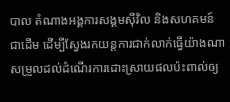បាល តំណាងអង្គការសង្គមស៊ីវិល និងសហគមន៍ ជាដើម ដើម្បីស្វែងរកយន្តការជាក់លាក់ធ្វើយ៉ាងណាសម្រួលដល់ដំណើរការដោះស្រាយផលប៉ះពាល់ឲ្យ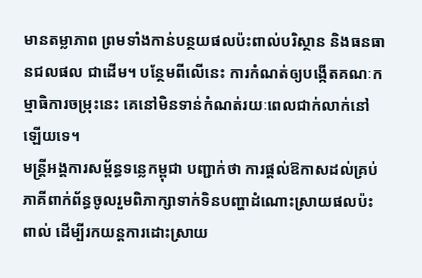មានតម្លាភាព ព្រមទាំងកាន់បន្ថយផលប៉ះពាល់បរិស្ថាន និងធនធានជលផល ជាដើម។ បន្ថែមពីលើនេះ ការកំណត់ឲ្យបង្កើតគណៈកម្មាធិការចម្រុះនេះ គេនៅមិនទាន់កំណត់រយៈពេលជាក់លាក់នៅឡើយទេ។
មន្ត្រីអង្គការសម្ព័ន្ធទន្លេកម្ពុជា បញ្ជាក់ថា ការផ្តល់ឱកាសដល់គ្រប់ភាគីពាក់ព័ន្ធចូលរួមពិភាក្សាទាក់ទិនបញ្ហាដំណោះស្រាយផលប៉ះពាល់ ដើម្បីរកយន្តការដោះស្រាយ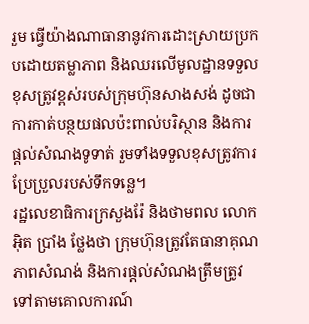រួម ធ្វើយ៉ាងណាធានានូវការដោះស្រាយប្រកបដោយតម្លាភាព និងឈរលើមូលដ្ឋានទទួលខុសត្រូវខ្ពស់របស់ក្រុមហ៊ុនសាងសង់ ដូចជាការកាត់បន្ថយផលប៉ះពាល់បរិស្ថាន និងការផ្តល់សំណងទូទាត់ រួមទាំងទទួលខុសត្រូវការប្រែប្រួលរបស់ទឹកទន្លេ។
រដ្ឋលេខាធិការក្រសួងរ៉ែ និងថាមពល លោក អ៊ិត ប្រាំង ថ្លែងថា ក្រុមហ៊ុនត្រូវតែធានាគុណភាពសំណង់ និងការផ្តល់សំណងត្រឹមត្រូវទៅតាមគោលការណ៍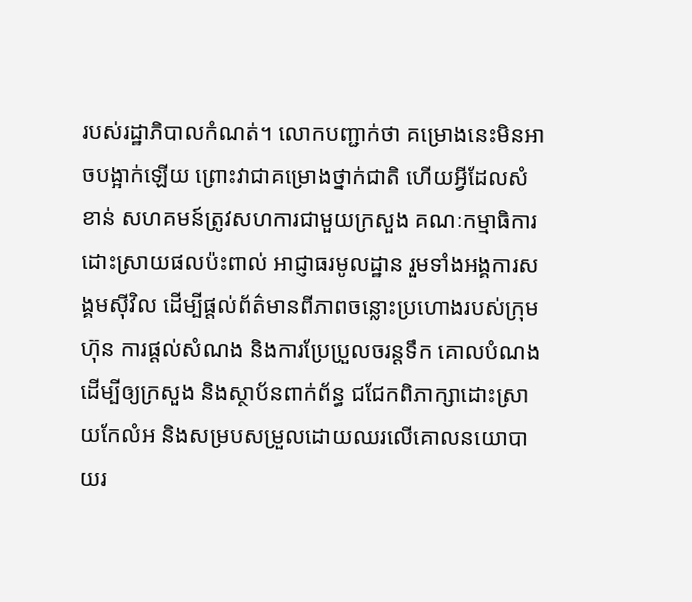របស់រដ្ឋាភិបាលកំណត់។ លោកបញ្ជាក់ថា គម្រោងនេះមិនអាចបង្អាក់ឡើយ ព្រោះវាជាគម្រោងថ្នាក់ជាតិ ហើយអ្វីដែលសំខាន់ សហគមន៍ត្រូវសហការជាមួយក្រសួង គណៈកម្មាធិការដោះស្រាយផលប៉ះពាល់ អាជ្ញាធរមូលដ្ឋាន រួមទាំងអង្គការសង្គមស៊ីវិល ដើម្បីផ្តល់ព័ត៌មានពីភាពចន្លោះប្រហោងរបស់ក្រុមហ៊ុន ការផ្តល់សំណង និងការប្រែប្រួលចរន្តទឹក គោលបំណងដើម្បីឲ្យក្រសួង និងស្ថាប័នពាក់ព័ន្ធ ជជែកពិភាក្សាដោះស្រាយកែលំអ និងសម្របសម្រួលដោយឈរលើគោលនយោបាយរ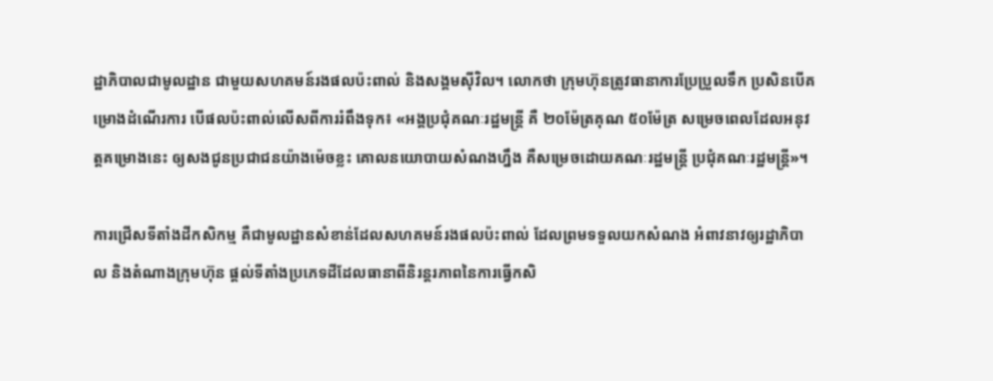ដ្ឋាភិបាលជាមូលដ្ឋាន ជាមួយសហគមន៍រងផលប៉ះពាល់ និងសង្គមស៊ីវិល។ លោកថា ក្រុមហ៊ុនត្រូវធានាការប្រែប្រួលទឹក ប្រសិនបើគម្រោងដំណើរការ បើផលប៉ះពាល់លើសពីការរំពឹងទុក៖ «អង្គប្រជុំគណៈរដ្ឋមន្ត្រី គឺ ២០ម៉ែត្រគុណ ៥០ម៉ែត្រ សម្រេចពេលដែលអនុវត្តគម្រោងនេះ ឲ្យសងជូនប្រជាជនយ៉ាងម៉េចខ្លះ គោលនយោបាយសំណងហ្នឹង គឺសម្រេចដោយគណៈរដ្ឋមន្ត្រី ប្រជុំគណៈរដ្ឋមន្ត្រី»។

ការជ្រើសទីតាំងដីកសិកម្ម គឺជាមូលដ្ឋានសំខាន់ដែលសហគមន៍រងផលប៉ះពាល់ ដែលព្រមទទួលយកសំណង អំពាវនាវឲ្យរដ្ឋាភិបាល និងតំណាងក្រុមហ៊ុន ផ្តល់ទីតាំងប្រភេទដីដែលធានាពីនិរន្តរភាពនៃការធ្វើកសិ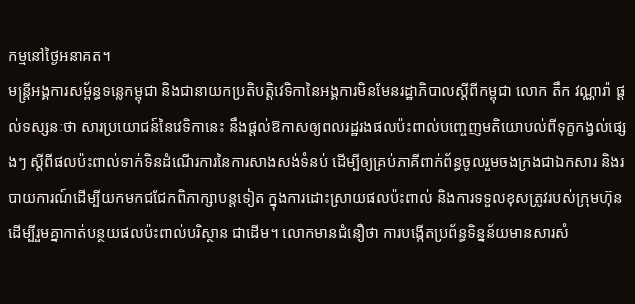កម្មនៅថ្ងៃអនាគត។
មន្ត្រីអង្គការសម្ព័ន្ធទន្លេកម្ពុជា និងជានាយកប្រតិបត្តិវេទិកានៃអង្គការមិនមែនរដ្ឋាភិបាលស្ដីពីកម្ពុជា លោក តឹក វណ្ណារ៉ា ផ្តល់ទស្សនៈថា សារប្រយោជន៍នៃវេទិកានេះ នឹងផ្តល់ឱកាសឲ្យពលរដ្ឋរងផលប៉ះពាល់បញ្ចេញមតិយោបល់ពីទុក្ខកង្វល់ផ្សេងៗ ស្ដីពីផលប៉ះពាល់ទាក់ទិនដំណើរការនៃការសាងសង់ទំនប់ ដើម្បីឲ្យគ្រប់ភាគីពាក់ព័ន្ធចូលរួមចងក្រងជាឯកសារ និងរបាយការណ៍ដើម្បីយកមកជជែកពិភាក្សាបន្តទៀត ក្នុងការដោះស្រាយផលប៉ះពាល់ និងការទទួលខុសត្រូវរបស់ក្រុមហ៊ុន ដើម្បីរួមគ្នាកាត់បន្ថយផលប៉ះពាល់បរិស្ថាន ជាដើម។ លោកមានជំនឿថា ការបង្កើតប្រព័ន្ធទិន្នន័យមានសារសំ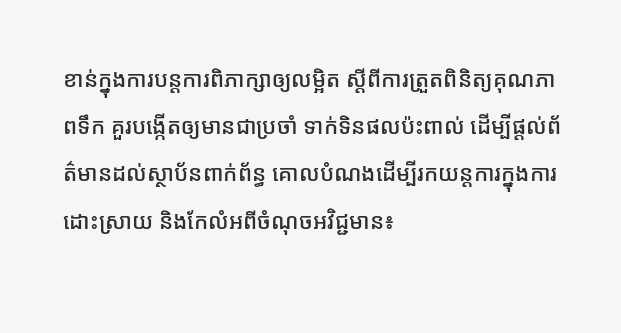ខាន់ក្នុងការបន្តការពិភាក្សាឲ្យលម្អិត ស្ដីពីការត្រួតពិនិត្យគុណភាពទឹក គួរបង្កើតឲ្យមានជាប្រចាំ ទាក់ទិនផលប៉ះពាល់ ដើម្បីផ្តល់ព័ត៌មានដល់ស្ថាប័នពាក់ព័ន្ធ គោលបំណងដើម្បីរកយន្តការក្នុងការដោះស្រាយ និងកែលំអពីចំណុចអវិជ្ជមាន៖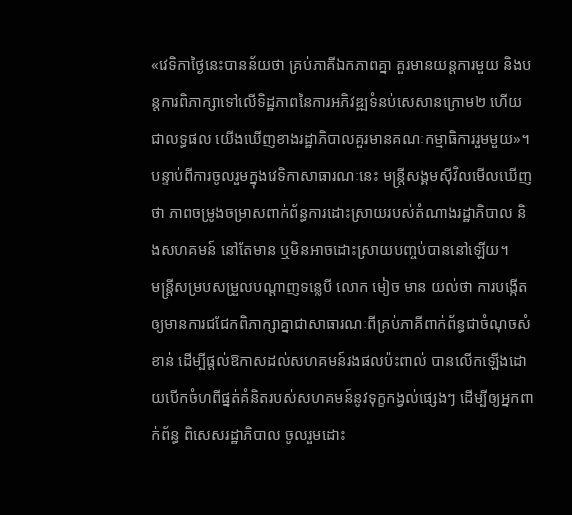«វេទិកាថ្ងៃនេះបានន័យថា គ្រប់ភាគីឯកភាពគ្នា គួរមានយន្តការមួយ និងបន្តការពិភាក្សាទៅលើទិដ្ឋភាពនៃការអភិវឌ្ឍទំនប់សេសានក្រោម២ ហើយជាលទ្ធផល យើងឃើញខាងរដ្ឋាភិបាលគួរមានគណៈកម្មាធិការរួមមួយ»។
បន្ទាប់ពីការចូលរួមក្នុងវេទិកាសាធារណៈនេះ មន្ត្រីសង្គមស៊ីវិលមើលឃើញថា ភាពចម្រូងចម្រាសពាក់ព័ន្ធការដោះស្រាយរបស់តំណាងរដ្ឋាភិបាល និងសហគមន៍ នៅតែមាន ឬមិនអាចដោះស្រាយបញ្ចប់បាននៅឡើយ។
មន្ត្រីសម្របសម្រួលបណ្ដាញទន្លេបី លោក មៀច មាន យល់ថា ការបង្កើតឲ្យមានការជជែកពិភាក្សាគ្នាជាសាធារណៈពីគ្រប់ភាគីពាក់ព័ន្ធជាចំណុចសំខាន់ ដើម្បីផ្តល់ឱកាសដល់សហគមន៍រងផលប៉ះពាល់ បានលើកឡើងដោយបើកចំហពីផ្នត់គំនិតរបស់សហគមន៍នូវទុក្ខកង្វល់ផ្សេងៗ ដើម្បីឲ្យអ្នកពាក់ព័ន្ធ ពិសេសរដ្ឋាភិបាល ចូលរួមដោះ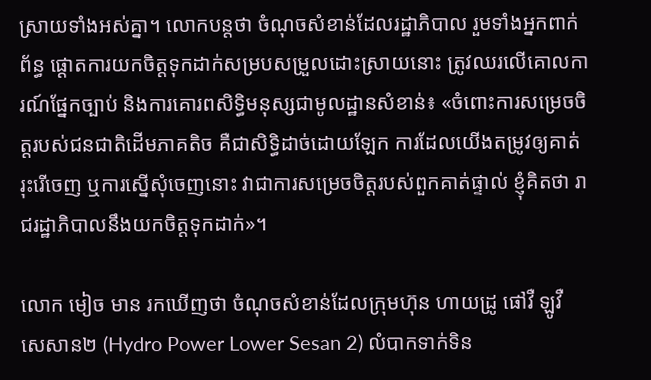ស្រាយទាំងអស់គ្នា។ លោកបន្តថា ចំណុចសំខាន់ដែលរដ្ឋាភិបាល រួមទាំងអ្នកពាក់ព័ន្ធ ផ្ដោតការយកចិត្តទុកដាក់សម្របសម្រួលដោះស្រាយនោះ ត្រូវឈរលើគោលការណ៍ផ្នែកច្បាប់ និងការគោរពសិទ្ធិមនុស្សជាមូលដ្ឋានសំខាន់៖ «ចំពោះការសម្រេចចិត្តរបស់ជនជាតិដើមភាគតិច គឺជាសិទ្ធិដាច់ដោយឡែក ការដែលយើងតម្រូវឲ្យគាត់រុះរើចេញ ឬការស្នើសុំចេញនោះ វាជាការសម្រេចចិត្តរបស់ពួកគាត់ផ្ទាល់ ខ្ញុំគិតថា រាជរដ្ឋាភិបាលនឹងយកចិត្តទុកដាក់»។

លោក មៀច មាន រកឃើញថា ចំណុចសំខាន់ដែលក្រុមហ៊ុន ហាយដ្រូ ផៅវឺ ឡូវឺ សេសាន២ (Hydro Power Lower Sesan 2) លំបាកទាក់ទិន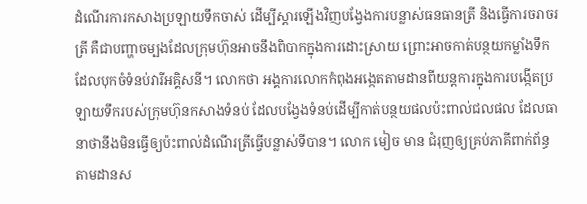ដំណើរការកសាងប្រឡាយទឹកចាស់ ដើម្បីស្ដារឡើងវិញបង្វែងការបន្លាស់ធនធានត្រី និងធ្វើការចរាចរត្រី គឺជាបញ្ហាចម្បងដែលក្រុមហ៊ុនអាចនឹងពិបាកក្នុងការដោះស្រាយ ព្រោះអាចកាត់បន្ថយកម្លាំងទឹកដែលបុកចំទំនប់វារីអគ្គិសនី។ លោកថា អង្គការលោកកំពុងអង្កេតតាមដានពីយន្តការក្នុងការបង្កើតប្រឡាយទឹករបស់ក្រុមហ៊ុនកសាងទំនប់ ដែលបង្វែងទំនប់ដើម្បីកាត់បន្ថយផលប៉ះពាល់ជលផល ដែលធានាថានឹងមិនធ្វើឲ្យប៉ះពាល់ដំណើរត្រីធ្វើបន្លាស់ទីបាន។ លោក មៀច មាន ជំរុញឲ្យគ្រប់ភាគីពាក់ព័ន្ធតាមដានស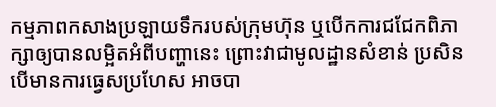កម្មភាពកសាងប្រឡាយទឹករបស់ក្រុមហ៊ុន ឬបើកការជជែកពិភាក្សាឲ្យបានលម្អិតអំពីបញ្ហានេះ ព្រោះវាជាមូលដ្ឋានសំខាន់ ប្រសិនបើមានការធ្វេសប្រហែស អាចបា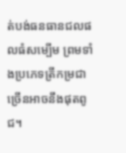ត់បង់ធនធានជលផលធំសម្បើម ព្រមទាំងប្រភេទត្រីកម្រជាច្រើនអាចនឹងផុតពូជ។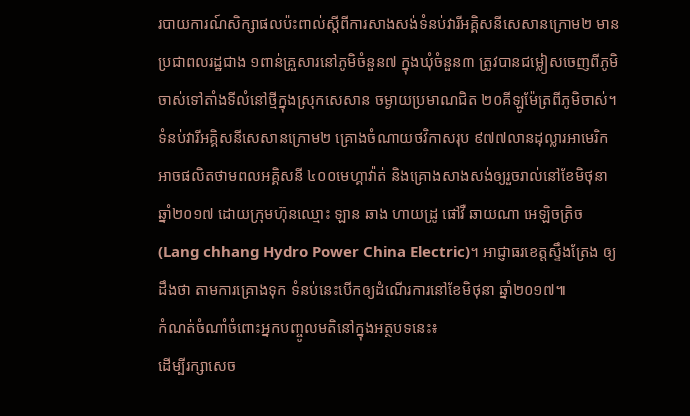របាយការណ៍សិក្សាផលប៉ះពាល់ស្ដីពីការសាងសង់ទំនប់វារីអគ្គិសនីសេសានក្រោម២ មានប្រជាពលរដ្ឋជាង ១ពាន់គ្រួសារនៅភូមិចំនួន៧ ក្នុងឃុំចំនួន៣ ត្រូវបានជម្លៀសចេញពីភូមិចាស់ទៅតាំងទីលំនៅថ្មីក្នុងស្រុកសេសាន ចម្ងាយប្រមាណជិត ២០គីឡូម៉ែត្រពីភូមិចាស់។
ទំនប់វារីអគ្គិសនីសេសានក្រោម២ គ្រោងចំណាយថវិកាសរុប ៩៧៧លានដុល្លារអាមេរិក អាចផលិតថាមពលអគ្គិសនី ៤០០មេហ្គាវ៉ាត់ និងគ្រោងសាងសង់ឲ្យរួចរាល់នៅខែមិថុនា ឆ្នាំ២០១៧ ដោយក្រុមហ៊ុនឈ្មោះ ឡាន ឆាង ហាយដ្រូ ផៅវឺ ឆាយណា អេឡិចត្រិច (Lang chhang Hydro Power China Electric)។ អាជ្ញាធរខេត្តស្ទឹងត្រែង ឲ្យដឹងថា តាមការគ្រោងទុក ទំនប់នេះបើកឲ្យដំណើរការនៅខែមិថុនា ឆ្នាំ២០១៧៕
កំណត់ចំណាំចំពោះអ្នកបញ្ចូលមតិនៅក្នុងអត្ថបទនេះ៖
ដើម្បីរក្សាសេច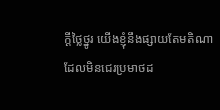ក្ដីថ្លៃថ្នូរ យើងខ្ញុំនឹងផ្សាយតែមតិណា ដែលមិនជេរប្រមាថដ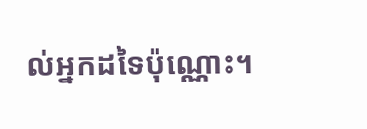ល់អ្នកដទៃប៉ុណ្ណោះ។